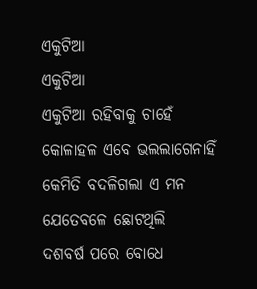ଏକୁଟିଆ
ଏକୁଟିଆ
ଏକୁଟିଆ ରହିବାକୁ ଚାହେଁ
କୋଳାହଳ ଏବେ ଭଲଲାଗେନାହିଁ
କେମିତି ବଦଳିଗଲା ଏ ମନ
ଯେତେବଳେ ଛୋଟଥିଲି
ଦଶବର୍ଷ ପରେ ବୋଧେ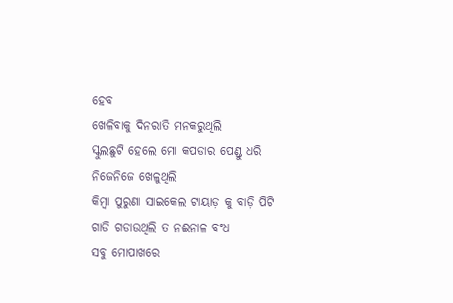ହେବ
ଖେଳିବାକୁ ଦିନରାତି ମନକରୁଥିଲି
ସ୍କୁଲଛୁଟି ହେଲେ ମୋ କପଡାର ପେଣ୍ଡୁ ଧରି
ନିଜେନିଜେ ଖେଳୁଥିଲି
କିମ୍ବା ପୁରୁଣା ସାଇକେଲ ଟାୟାଡ଼ କୁ ବାଡ଼ି ପିଟି
ଗାଡି ଗଡାଉଥିଲି ତ ନଈନାଳ ବଂଧ
ସବୁ ମୋପାଖରେ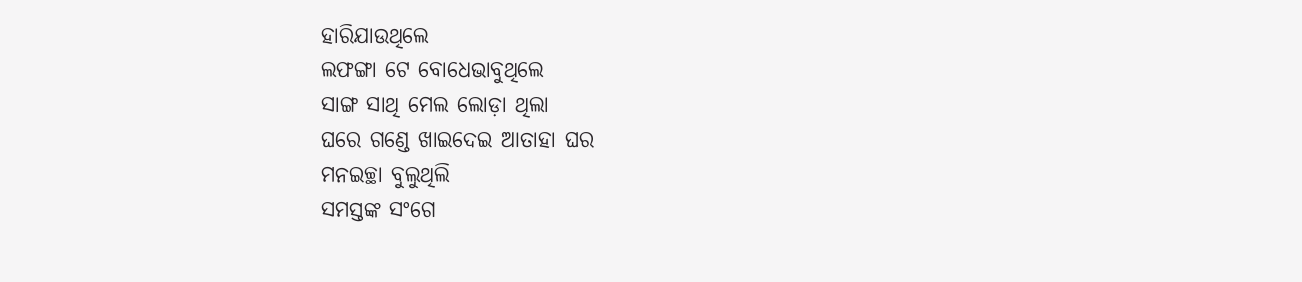ହାରିଯାଉଥିଲେ
ଲଫଙ୍ଗା ଟେ ବୋଧେଭାବୁଥିଲେ
ସାଙ୍ଗ ସାଥି ମେଲ ଲୋଡ଼ା ଥିଲା
ଘରେ ଗଣ୍ଡେ ଖାଇଦେଇ ଆତାହା ଘର
ମନଇଚ୍ଛା ବୁଲୁଥିଲି
ସମସ୍ତଙ୍କ ସଂଗେ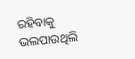ରହିବାକୁ ଭଲପାଉଥିଲି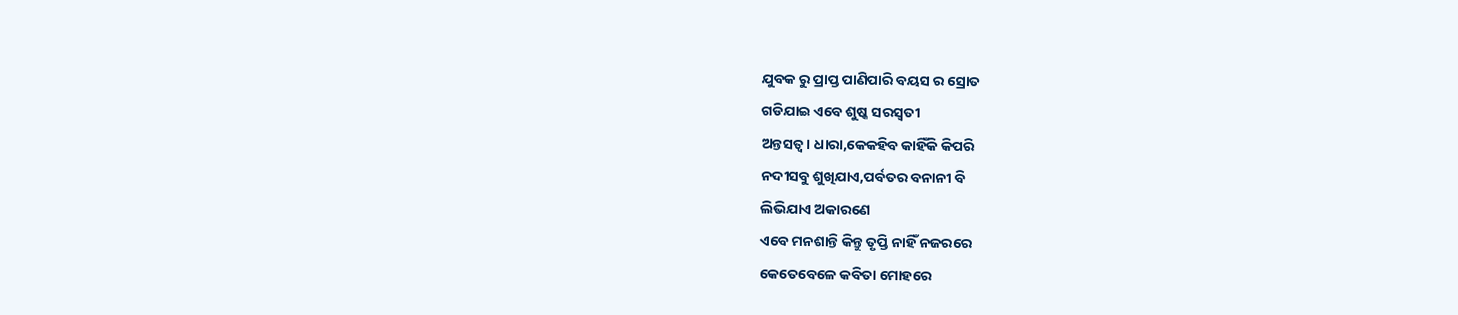ଯୁବକ ରୁ ପ୍ରାପ୍ତ ପାଣିପାରି ବୟସ ର ସ୍ରୋତ
ଗଡିଯାଇ ଏବେ ଶୁଷ୍କ ସରସ୍ୱତୀ
ଅନ୍ତସତ୍ୱ। ଧାରା,କେକହିବ କାହିଁକି କିପରି
ନଦୀସବୁ ଶୁଖିଯାଏ,ପର୍ବତର ବନାନୀ ବି
ଲିଭିଯାଏ ଅକାରଣେ
ଏବେ ମନଶାନ୍ତି କିନ୍ତୁ ତୃପ୍ତି ନାହିଁ ନଜରରେ
କେତେବେଳେ କବିତା ମୋହରେ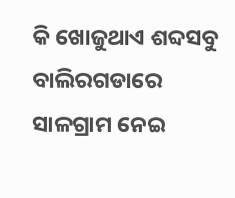କି ଖୋଜୁଥାଏ ଶବ୍ଦସବୁ ବାଲିରଗଡାରେ
ସାଳଗ୍ରାମ ନେଇ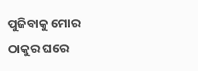ପୁଜିବାକୁ ମୋର
ଠାକୁର ଘରେ